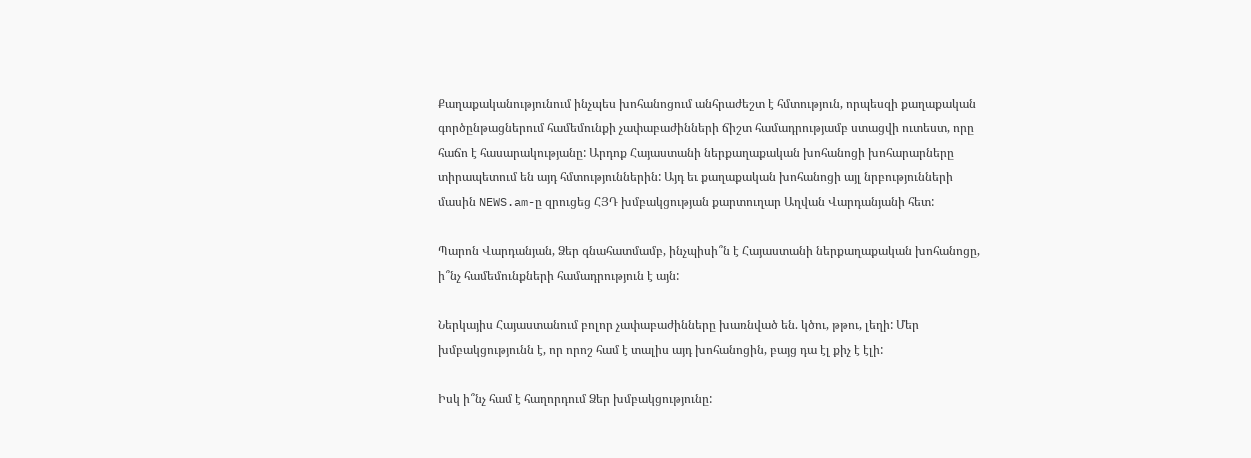Քաղաքականությունում ինչպես խոհանոցում անհրաժեշտ է հմտություն, որպեսզի քաղաքական գործընթացներում համեմունքի չափաբաժինների ճիշտ համադրությամբ ստացվի ուտեստ, որը հաճո է հասարակությանը: Արդոք Հայաստանի ներքաղաքական խոհանոցի խոհարարները տիրապետում են այդ հմտություններին: Այդ եւ քաղաքական խոհանոցի այլ նրբությունների մասին NEWS.am-ը զրուցեց ՀՅԴ խմբակցության քարտուղար Աղվան Վարդանյանի հետ:

Պարոն Վարդանյան, Ձեր գնահատմամբ, ինչպիսի՞ն է Հայաստանի ներքաղաքական խոհանոցը, ի՞նչ համեմունքների համադրություն է այն:

Ներկայիս Հայաստանում բոլոր չափաբաժինները խառնված են. կծու, թթու, լեղի: Մեր խմբակցությունն է, որ որոշ համ է տալիս այդ խոհանոցին, բայց դա էլ քիչ է էլի:

Իսկ ի՞նչ համ է հաղորդում Ձեր խմբակցությունը: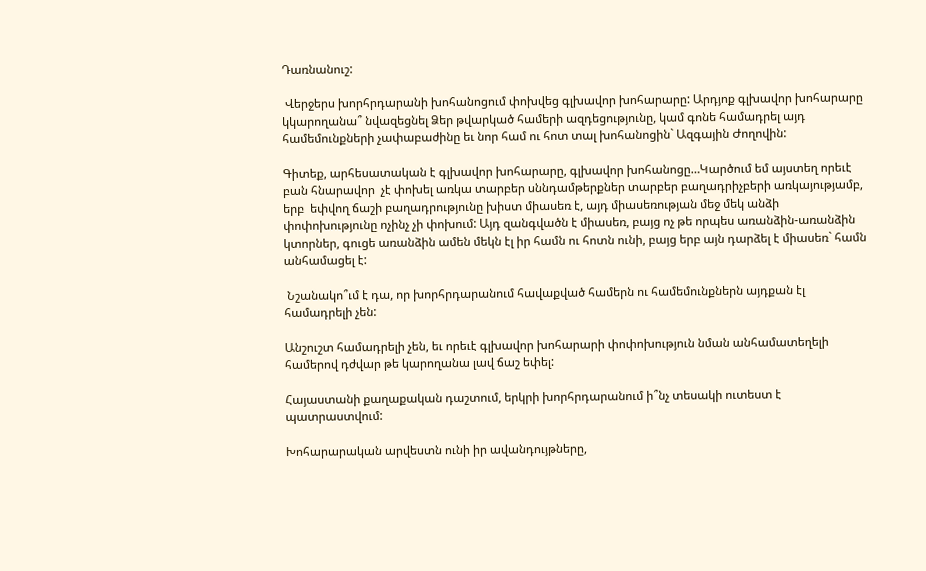Դառնանուշ:

 Վերջերս խորհրդարանի խոհանոցում փոխվեց գլխավոր խոհարարը: Արդյոք գլխավոր խոհարարը կկարողանա՞ նվազեցնել Ձեր թվարկած համերի ազդեցությունը, կամ գոնե համադրել այդ համեմունքների չափաբաժինը եւ նոր համ ու հոտ տալ խոհանոցին` Ազգային Ժողովին:

Գիտեք, արհեսատական է գլխավոր խոհարարը, գլխավոր խոհանոցը…Կարծում եմ այստեղ որեւէ բան հնարավոր  չէ փոխել առկա տարբեր սննդամթերքներ տարբեր բաղադրիչբերի առկայությամբ, երբ  եփվող ճաշի բաղադրությունը խիստ միասեռ է, այդ միասեռության մեջ մեկ անձի փոփոխությունը ոչինչ չի փոխում: Այդ զանգվածն է միասեռ, բայց ոչ թե որպես առանձին-առանձին կտորներ, գուցե առանձին ամեն մեկն էլ իր համն ու հոտն ունի, բայց երբ այն դարձել է միասեռ` համն անհամացել է:

 Նշանակո՞ւմ է դա, որ խորհրդարանում հավաքված համերն ու համեմունքներն այդքան էլ համադրելի չեն:

Անշուշտ համադրելի չեն, եւ որեւէ գլխավոր խոհարարի փոփոխություն նման անհամատեղելի համերով դժվար թե կարողանա լավ ճաշ եփել:

Հայաստանի քաղաքական դաշտում, երկրի խորհրդարանում ի՞նչ տեսակի ուտեստ է պատրաստվում:

Խոհարարական արվեստն ունի իր ավանդույթները,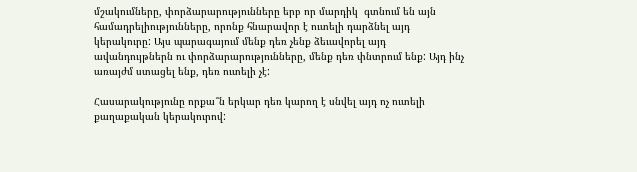մշակումները, փորձարարությունները երբ որ մարդիկ  գտնում են այն համադրելիությունները, որոնք հնարավոր է ուտելի դարձնել այդ կերակուրը: Այս պարագայում մենք դեռ չենք ձեւավորել այդ ավանդույթներն ու փորձարարությունները, մենք դեռ փնտրում ենք: Այդ ինչ առայժմ ստացել ենք, դեռ ուտելի չէ:

Հասարակությունը որքա՞ն երկար դեռ կարող է սնվել այդ ոչ ուտելի քաղաքական կերակուրով: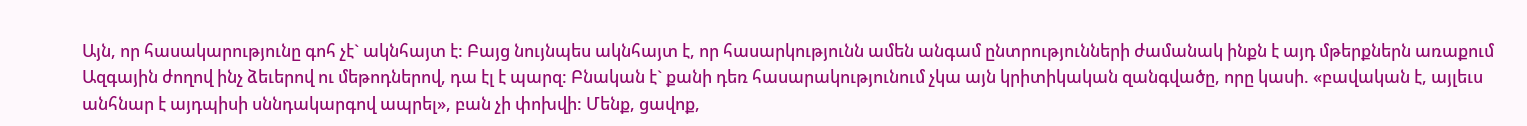Այն, որ հասակարությունը գոհ չէ` ակնհայտ է: Բայց նույնպես ակնհայտ է, որ հասարկությունն ամեն անգամ ընտրությունների ժամանակ ինքն է այդ մթերքներն առաքում Ազգային ժողով ինչ ձեւերով ու մեթոդներով, դա էլ է պարզ: Բնական է` քանի դեռ հասարակությունում չկա այն կրիտիկական զանգվածը, որը կասի. «բավական է, այլեւս անհնար է այդպիսի սննդակարգով ապրել», բան չի փոխվի: Մենք, ցավոք,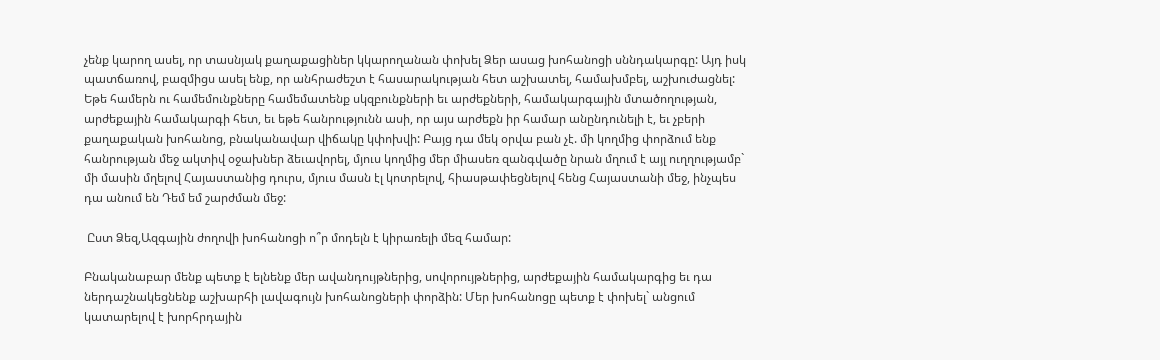չենք կարող ասել, որ տասնյակ քաղաքացիներ կկարողանան փոխել Ձեր ասաց խոհանոցի սննդակարգը: Այդ իսկ պատճառով, բազմիցս ասել ենք, որ անհրաժեշտ է հասարակության հետ աշխատել, համախմբել, աշխուժացնել: Եթե համերն ու համեմունքները համեմատենք սկզբունքների եւ արժեքների, համակարգային մտածողության, արժեքային համակարգի հետ, եւ եթե հանրությունն ասի, որ այս արժեքն իր համար անընդունելի է, եւ չբերի քաղաքական խոհանոց, բնականավար վիճակը կփոխվի: Բայց դա մեկ օրվա բան չէ. մի կողմից փորձում ենք հանրության մեջ ակտիվ օջախներ ձեւավորել, մյուս կողմից մեր միասեռ զանգվածը նրան մղում է այլ ուղղությամբ` մի մասին մղելով Հայաստանից դուրս, մյուս մասն էլ կոտրելով, հիասթափեցնելով հենց Հայաստանի մեջ, ինչպես դա անում են Դեմ եմ շարժման մեջ:

 Ըստ Ձեզ,Ազգային ժողովի խոհանոցի ո՞ր մոդելն է կիրառելի մեզ համար:

Բնականաբար մենք պետք է ելնենք մեր ավանդույթներից, սովորույթներից, արժեքային համակարգից եւ դա ներդաշնակեցնենք աշխարհի լավագույն խոհանոցների փորձին: Մեր խոհանոցը պետք է փոխել` անցում կատարելով է խորհրդային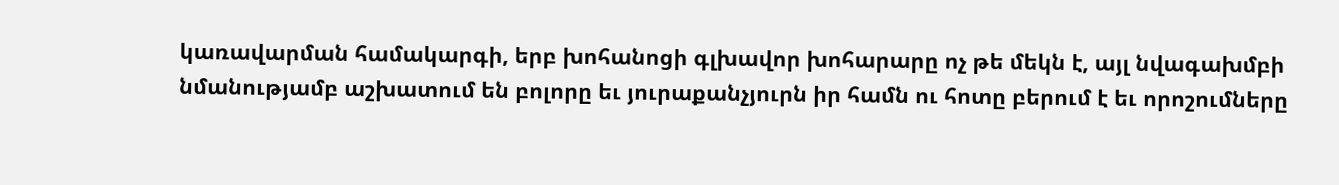կառավարման համակարգի, երբ խոհանոցի գլխավոր խոհարարը ոչ թե մեկն է, այլ նվագախմբի նմանությամբ աշխատում են բոլորը եւ յուրաքանչյուրն իր համն ու հոտը բերում է եւ որոշումները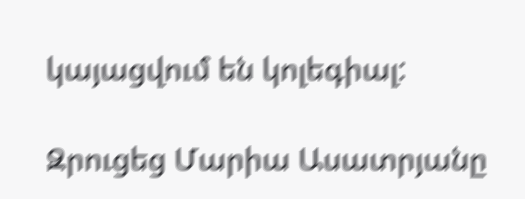կայացվում են կոլեգիալ:

Զրուցեց Մարիա Ասատրյանը